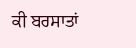ਕੀ ਬਰਸਾਤਾਂ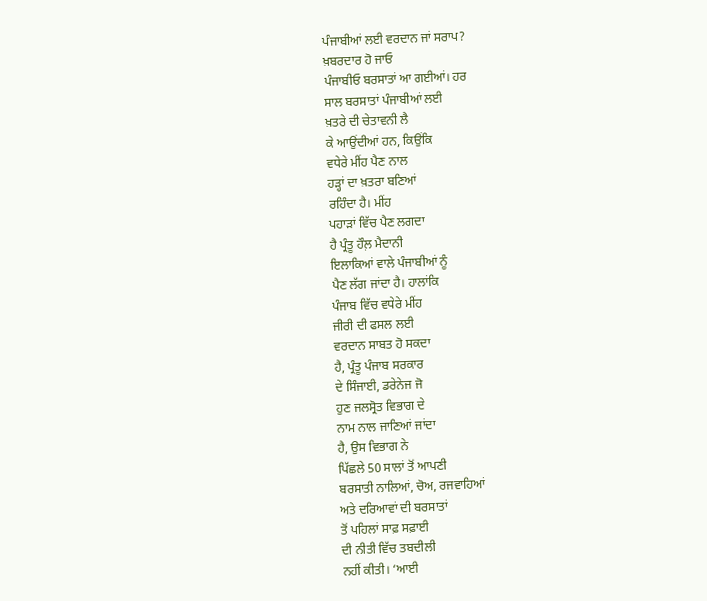ਪੰਜਾਬੀਆਂ ਲਈ ਵਰਦਾਨ ਜਾਂ ਸਰਾਪ?
ਖ਼ਬਰਦਾਰ ਹੋ ਜਾਓ
ਪੰਜਾਬੀਓ ਬਰਸਾਤਾਂ ਆ ਗਈਆਂ। ਹਰ
ਸਾਲ ਬਰਸਾਤਾਂ ਪੰਜਾਬੀਆਂ ਲਈ
ਖ਼ਤਰੇ ਦੀ ਚੇਤਾਵਨੀ ਲੈ
ਕੇ ਆਉਂਦੀਆਂ ਹਨ, ਕਿਉਂਕਿ
ਵਧੇਰੇ ਮੀਂਹ ਪੈਣ ਨਾਲ
ਹੜ੍ਹਾਂ ਦਾ ਖ਼ਤਰਾ ਬਣਿਆਂ
ਰਹਿੰਦਾ ਹੈ। ਮੀਂਹ
ਪਹਾੜਾਂ ਵਿੱਚ ਪੈਣ ਲਗਦਾ
ਹੈ ਪ੍ਰੰਤੂ ਹੌਲ਼ ਮੈਦਾਨੀ
ਇਲਾਕਿਆਂ ਵਾਲੇ ਪੰਜਾਬੀਆਂ ਨੂੰ
ਪੈਣ ਲੱਗ ਜਾਂਦਾ ਹੈ। ਹਾਲਾਂਕਿ
ਪੰਜਾਬ ਵਿੱਚ ਵਧੇਰੇ ਮੀਂਹ
ਜੀਰੀ ਦੀ ਫਸਲ ਲਈ
ਵਰਦਾਨ ਸਾਬਤ ਹੋ ਸਕਦਾ
ਹੈ, ਪ੍ਰੰਤੂ ਪੰਜਾਬ ਸਰਕਾਰ
ਦੇ ਸਿੰਜਾਈ, ਡਰੇਨੇਜ ਜੋ
ਹੁਣ ਜਲਸ੍ਰੋਤ ਵਿਭਾਗ ਦੇ
ਨਾਮ ਨਾਲ ਜਾਣਿਆਂ ਜਾਂਦਾ
ਹੈ, ਉਸ ਵਿਭਾਗ ਨੇ
ਪਿੱਛਲੇ 50 ਸਾਲਾਂ ਤੋਂ ਆਪਣੀ
ਬਰਸਾਤੀ ਨਾਲਿਆਂ, ਚੋਅ, ਰਜਵਾਹਿਆਂ
ਅਤੇ ਦਰਿਆਵਾਂ ਦੀ ਬਰਸਾਤਾਂ
ਤੋਂ ਪਹਿਲਾਂ ਸਾਫ਼ ਸਫ਼ਾਈ
ਦੀ ਨੀਤੀ ਵਿੱਚ ਤਬਦੀਲੀ
ਨਹੀਂ ਕੀਤੀ। ‘ਆਈ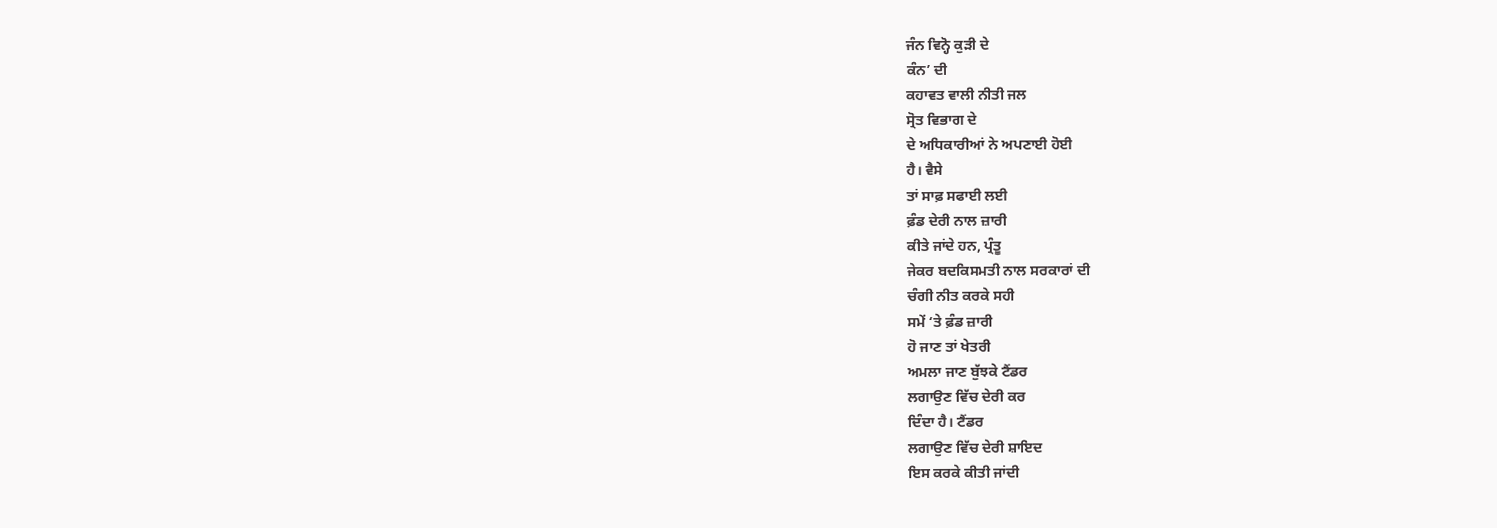ਜੰਨ ਵਿਨ੍ਹੋ ਕੁੜੀ ਦੇ
ਕੰਨ’ ਦੀ
ਕਹਾਵਤ ਵਾਲੀ ਨੀਤੀ ਜਲ
ਸ੍ਰੋਤ ਵਿਭਾਗ ਦੇ
ਦੇ ਅਧਿਕਾਰੀਆਂ ਨੇ ਅਪਣਾਈ ਹੋਈ
ਹੈ। ਵੈਸੇ
ਤਾਂ ਸਾਫ਼ ਸਫਾਈ ਲਈ
ਫ਼ੰਡ ਦੇਰੀ ਨਾਲ ਜ਼ਾਰੀ
ਕੀਤੇ ਜਾਂਦੇ ਹਨ, ਪ੍ਰੰਤੂ
ਜੇਕਰ ਬਦਕਿਸਮਤੀ ਨਾਲ ਸਰਕਾਰਾਂ ਦੀ
ਚੰਗੀ ਨੀਤ ਕਰਕੇ ਸਹੀ
ਸਮੇਂ ‘ਤੇ ਫ਼ੰਡ ਜ਼ਾਰੀ
ਹੋ ਜਾਣ ਤਾਂ ਖੇਤਰੀ
ਅਮਲਾ ਜਾਣ ਬੁੱਝਕੇ ਟੈਂਡਰ
ਲਗਾਉਣ ਵਿੱਚ ਦੇਰੀ ਕਰ
ਦਿੰਦਾ ਹੈ। ਟੈਂਡਰ
ਲਗਾਉਣ ਵਿੱਚ ਦੇਰੀ ਸ਼ਾਇਦ
ਇਸ ਕਰਕੇ ਕੀਤੀ ਜਾਂਦੀ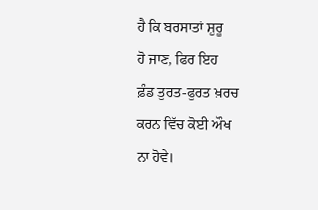ਹੈ ਕਿ ਬਰਸਾਤਾਂ ਸ਼ੁਰੂ
ਹੋ ਜਾਣ, ਫਿਰ ਇਹ
ਫ਼ੰਡ ਤੁਰਤ-ਫੁਰਤ ਖ਼ਰਚ
ਕਰਨ ਵਿੱਚ ਕੋਈ ਔਖ
ਨਾ ਹੋਵੇ।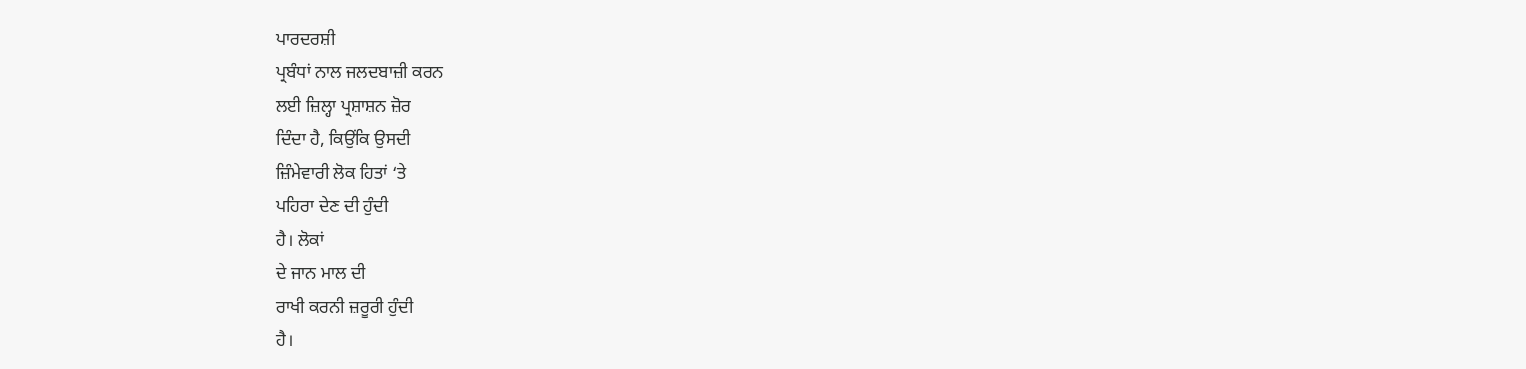ਪਾਰਦਰਸ਼ੀ
ਪ੍ਰਬੰਧਾਂ ਨਾਲ ਜਲਦਬਾਜ਼ੀ ਕਰਨ
ਲਈ ਜ਼ਿਲ੍ਹਾ ਪ੍ਰਸ਼ਾਸ਼ਨ ਜ਼ੋਰ
ਦਿੰਦਾ ਹੈ, ਕਿਉਂਕਿ ਉਸਦੀ
ਜ਼ਿੰਮੇਵਾਰੀ ਲੋਕ ਹਿਤਾਂ ‘ਤੇ
ਪਹਿਰਾ ਦੇਣ ਦੀ ਹੁੰਦੀ
ਹੈ। ਲੋਕਾਂ
ਦੇ ਜਾਨ ਮਾਲ ਦੀ
ਰਾਖੀ ਕਰਨੀ ਜ਼ਰੂਰੀ ਹੁੰਦੀ
ਹੈ।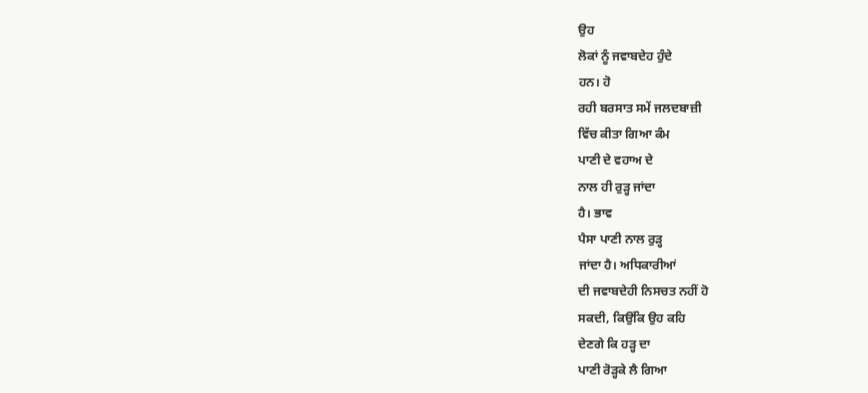ਉਹ
ਲੋਕਾਂ ਨੂੰ ਜਵਾਬਦੇਹ ਹੁੰਦੇ
ਹਨ। ਹੋ
ਰਹੀ ਬਰਸਾਤ ਸਮੇਂ ਜਲਦਬਾਜ਼ੀ
ਵਿੱਚ ਕੀਤਾ ਗਿਆ ਕੰਮ
ਪਾਣੀ ਦੇ ਵਹਾਅ ਦੇ
ਨਾਲ ਹੀ ਰੁੜ੍ਹ ਜਾਂਦਾ
ਹੈ। ਭਾਵ
ਪੈਸਾ ਪਾਣੀ ਨਾਲ ਰੁੜ੍ਹ
ਜਾਂਦਾ ਹੈ। ਅਧਿਕਾਰੀਆਂ
ਦੀ ਜਵਾਬਦੇਹੀ ਨਿਸਚਤ ਨਹੀਂ ਹੋ
ਸਕਦੀ, ਕਿਉਂਕਿ ਉਹ ਕਹਿ
ਦੇਣਗੇ ਕਿ ਹੜ੍ਹ ਦਾ
ਪਾਣੀ ਰੋੜ੍ਹਕੇ ਲੈ ਗਿਆ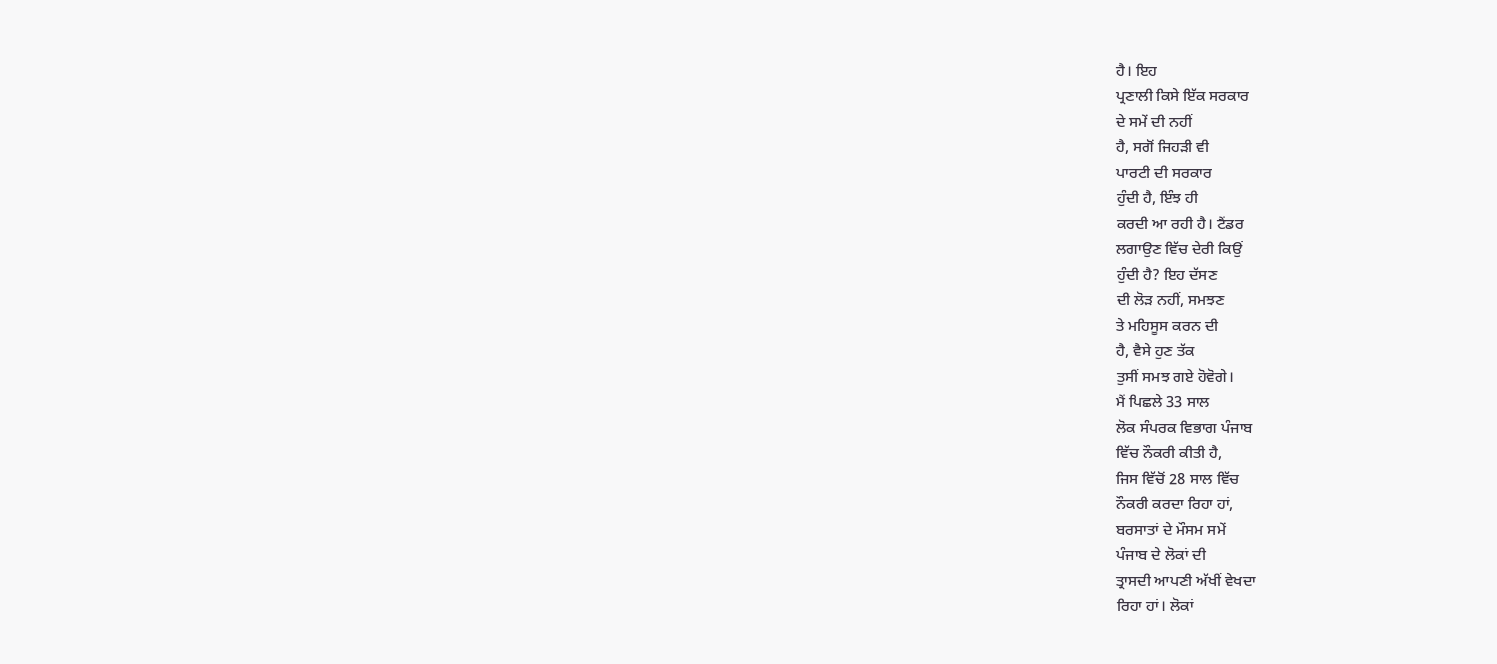ਹੈ। ਇਹ
ਪ੍ਰਣਾਲੀ ਕਿਸੇ ਇੱਕ ਸਰਕਾਰ
ਦੇ ਸਮੇਂ ਦੀ ਨਹੀਂ
ਹੈ, ਸਗੋਂ ਜਿਹੜੀ ਵੀ
ਪਾਰਟੀ ਦੀ ਸਰਕਾਰ
ਹੁੰਦੀ ਹੈ, ਇੰਝ ਹੀ
ਕਰਦੀ ਆ ਰਹੀ ਹੈ। ਟੈਂਡਰ
ਲਗਾਉਣ ਵਿੱਚ ਦੇਰੀ ਕਿਉਂ
ਹੁੰਦੀ ਹੈ? ਇਹ ਦੱਸਣ
ਦੀ ਲੋੜ ਨਹੀਂ, ਸਮਝਣ
ਤੇ ਮਹਿਸੂਸ ਕਰਨ ਦੀ
ਹੈ, ਵੈਸੇ ਹੁਣ ਤੱਕ
ਤੁਸੀਂ ਸਮਝ ਗਏ ਹੋਵੋਗੇ।
ਮੈਂ ਪਿਛਲੇ 33 ਸਾਲ
ਲੋਕ ਸੰਪਰਕ ਵਿਭਾਗ ਪੰਜਾਬ
ਵਿੱਚ ਨੌਕਰੀ ਕੀਤੀ ਹੈ,
ਜਿਸ ਵਿੱਚੋਂ 28 ਸਾਲ ਵਿੱਚ
ਨੌਕਰੀ ਕਰਦਾ ਰਿਹਾ ਹਾਂ,
ਬਰਸਾਤਾਂ ਦੇ ਮੌਸਮ ਸਮੇਂ
ਪੰਜਾਬ ਦੇ ਲੋਕਾਂ ਦੀ
ਤ੍ਰਾਸਦੀ ਆਪਣੀ ਅੱਖੀਂ ਵੇਖਦਾ
ਰਿਹਾ ਹਾਂ। ਲੋਕਾਂ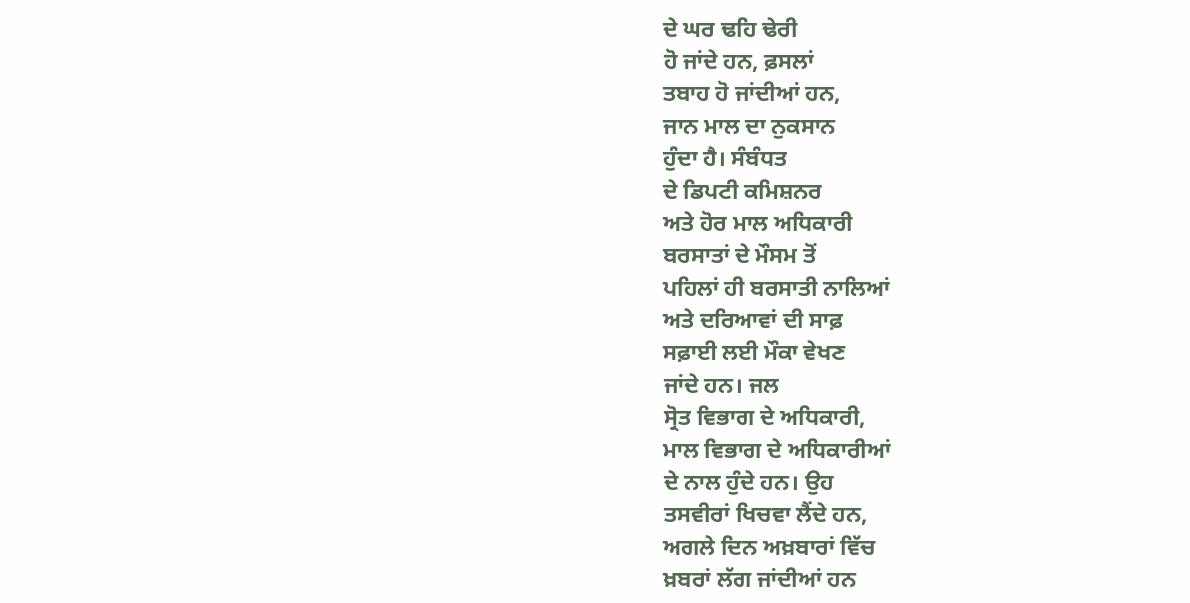ਦੇ ਘਰ ਢਹਿ ਢੇਰੀ
ਹੋ ਜਾਂਦੇ ਹਨ, ਫ਼ਸਲਾਂ
ਤਬਾਹ ਹੋ ਜਾਂਦੀਆਂ ਹਨ,
ਜਾਨ ਮਾਲ ਦਾ ਨੁਕਸਾਨ
ਹੁੰਦਾ ਹੈ। ਸੰਬੰਧਤ
ਦੇ ਡਿਪਟੀ ਕਮਿਸ਼ਨਰ
ਅਤੇ ਹੋਰ ਮਾਲ ਅਧਿਕਾਰੀ
ਬਰਸਾਤਾਂ ਦੇ ਮੌਸਮ ਤੋਂ
ਪਹਿਲਾਂ ਹੀ ਬਰਸਾਤੀ ਨਾਲਿਆਂ
ਅਤੇ ਦਰਿਆਵਾਂ ਦੀ ਸਾਫ਼
ਸਫ਼ਾਈ ਲਈ ਮੌਕਾ ਵੇਖਣ
ਜਾਂਦੇ ਹਨ। ਜਲ
ਸ੍ਰੋਤ ਵਿਭਾਗ ਦੇ ਅਧਿਕਾਰੀ,
ਮਾਲ ਵਿਭਾਗ ਦੇ ਅਧਿਕਾਰੀਆਂ
ਦੇ ਨਾਲ ਹੁੰਦੇ ਹਨ। ਉਹ
ਤਸਵੀਰਾਂ ਖਿਚਵਾ ਲੈਂਦੇ ਹਨ,
ਅਗਲੇ ਦਿਨ ਅਖ਼ਬਾਰਾਂ ਵਿੱਚ
ਖ਼ਬਰਾਂ ਲੱਗ ਜਾਂਦੀਆਂ ਹਨ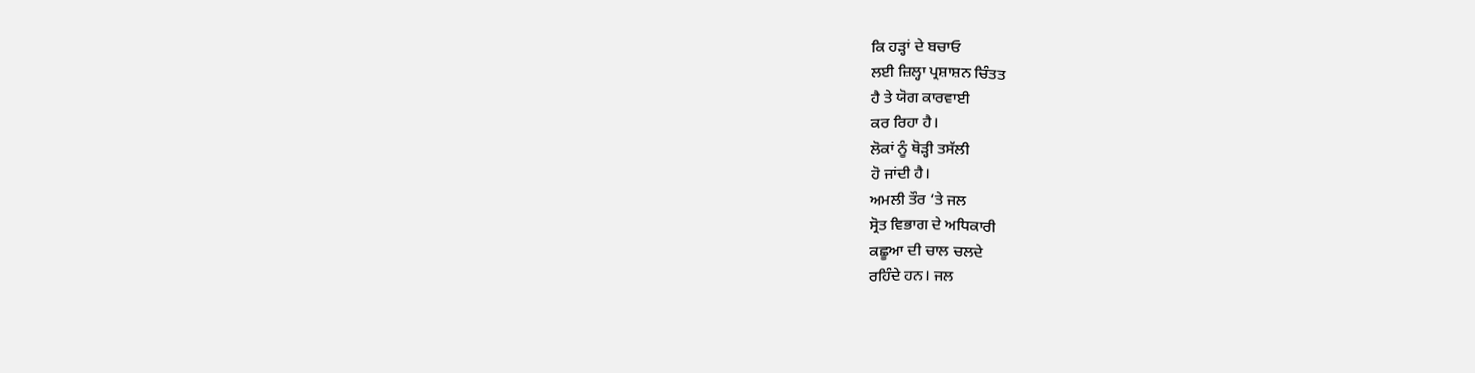ਕਿ ਹੜ੍ਹਾਂ ਦੇ ਬਚਾਓ
ਲਈ ਜ਼ਿਲ੍ਹਾ ਪ੍ਰਸ਼ਾਸ਼ਨ ਚਿੰਤਤ
ਹੈ ਤੇ ਯੋਗ ਕਾਰਵਾਈ
ਕਰ ਰਿਹਾ ਹੈ।
ਲੋਕਾਂ ਨੂੰ ਥੋੜ੍ਹੀ ਤਸੱਲੀ
ਹੋ ਜਾਂਦੀ ਹੈ।
ਅਮਲੀ ਤੌਰ ‘ਤੇ ਜਲ
ਸ੍ਰੋਤ ਵਿਭਾਗ ਦੇ ਅਧਿਕਾਰੀ
ਕਛੂਆ ਦੀ ਚਾਲ ਚਲਦੇ
ਰਹਿੰਦੇ ਹਨ। ਜਲ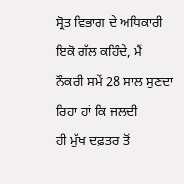ਸ੍ਰੋਤ ਵਿਭਾਗ ਦੇ ਅਧਿਕਾਰੀ
ਇਕੋ ਗੱਲ ਕਹਿੰਦੇ, ਮੈਂ
ਨੌਕਰੀ ਸਮੇਂ 28 ਸਾਲ ਸੁਣਦਾ
ਰਿਹਾ ਹਾਂ ਕਿ ਜਲਦੀ
ਹੀ ਮੁੱਖ ਦਫ਼ਤਰ ਤੋਂ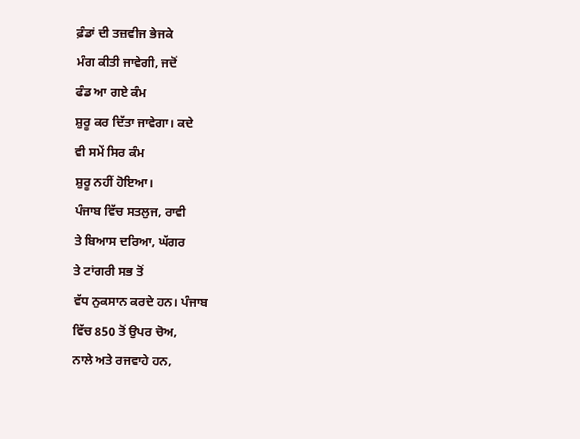ਫ਼ੰਡਾਂ ਦੀ ਤਜ਼ਵੀਜ ਭੇਜਕੇ
ਮੰਗ ਕੀਤੀ ਜਾਵੇਗੀ, ਜਦੋਂ
ਫੰਡ ਆ ਗਏ ਕੰਮ
ਸ਼ੁਰੂ ਕਰ ਦਿੱਤਾ ਜਾਵੇਗਾ। ਕਦੇ
ਵੀ ਸਮੇਂ ਸਿਰ ਕੰਮ
ਸ਼ੁਰੂ ਨਹੀਂ ਹੋਇਆ।
ਪੰਜਾਬ ਵਿੱਚ ਸਤਲੁਜ, ਰਾਵੀ
ਤੇ ਬਿਆਸ ਦਰਿਆ, ਘੱਗਰ
ਤੇ ਟਾਂਗਰੀ ਸਭ ਤੋਂ
ਵੱਧ ਨੁਕਸਾਨ ਕਰਦੇ ਹਨ। ਪੰਜਾਬ
ਵਿੱਚ 850 ਤੋਂ ਉਪਰ ਚੋਅ,
ਨਾਲੇ ਅਤੇ ਰਜਵਾਹੇ ਹਨ,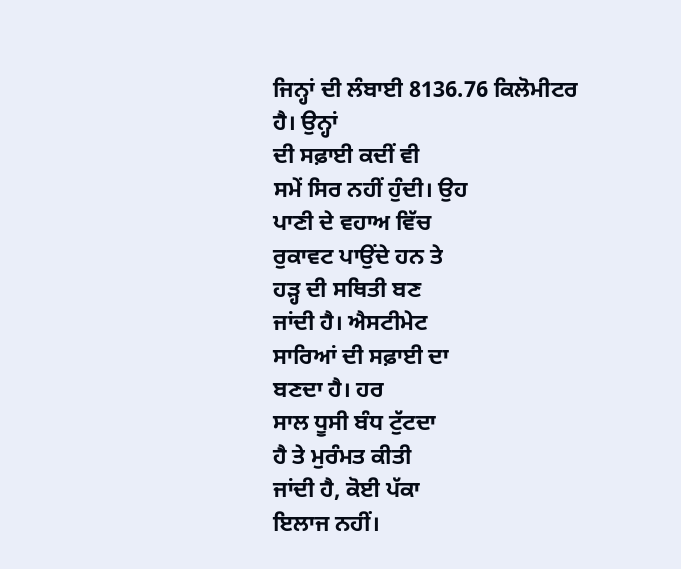ਜਿਨ੍ਹਾਂ ਦੀ ਲੰਬਾਈ 8136.76 ਕਿਲੋਮੀਟਰ
ਹੈ। ਉਨ੍ਹਾਂ
ਦੀ ਸਫ਼ਾਈ ਕਦੀਂ ਵੀ
ਸਮੇਂ ਸਿਰ ਨਹੀਂ ਹੁੰਦੀ। ਉਹ
ਪਾਣੀ ਦੇ ਵਹਾਅ ਵਿੱਚ
ਰੁਕਾਵਟ ਪਾਉਂਦੇ ਹਨ ਤੇ
ਹੜ੍ਹ ਦੀ ਸਥਿਤੀ ਬਣ
ਜਾਂਦੀ ਹੈ। ਐਸਟੀਮੇਟ
ਸਾਰਿਆਂ ਦੀ ਸਫ਼ਾਈ ਦਾ
ਬਣਦਾ ਹੈ। ਹਰ
ਸਾਲ ਧੂਸੀ ਬੰਧ ਟੁੱਟਦਾ
ਹੈ ਤੇ ਮੁਰੰਮਤ ਕੀਤੀ
ਜਾਂਦੀ ਹੈ, ਕੋਈ ਪੱਕਾ
ਇਲਾਜ ਨਹੀਂ।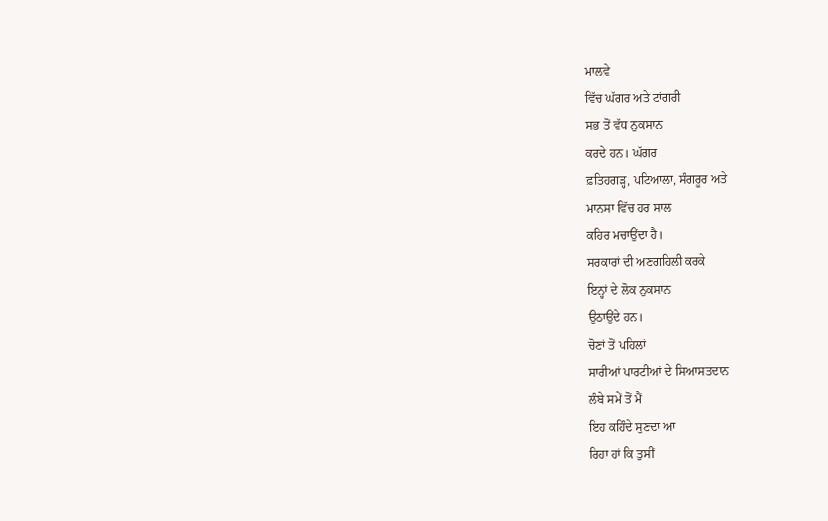ਮਾਲਵੇ
ਵਿੱਚ ਘੱਗਰ ਅਤੇ ਟਾਂਗਰੀ
ਸਭ ਤੋਂ ਵੱਧ ਨੁਕਸਾਨ
ਕਰਦੇ ਹਨ। ਘੱਗਰ
ਫ਼ਤਿਹਗੜ੍ਹ, ਪਟਿਆਲਾ, ਸੰਗਰੂਰ ਅਤੇ
ਮਾਨਸਾ ਵਿੱਚ ਹਰ ਸਾਲ
ਕਹਿਰ ਮਚਾਉਂਦਾ ਹੈ।
ਸਰਕਾਰਾਂ ਦੀ ਅਣਗਹਿਲੀ ਕਰਕੇ
ਇਨ੍ਹਾਂ ਦੇ ਲੋਕ ਨੁਕਸਾਨ
ਉਠਾਉਂਦੇ ਹਨ।
ਚੋਣਾਂ ਤੋਂ ਪਹਿਲਾਂ
ਸਾਰੀਆਂ ਪਾਰਟੀਆਂ ਦੇ ਸਿਆਸਤਦਾਨ
ਲੰਬੇ ਸਮੇਂ ਤੋਂ ਮੈਂ
ਇਹ ਕਹਿੰਦੇ ਸੁਣਦਾ ਆ
ਰਿਹਾ ਹਾਂ ਕਿ ਤੁਸੀਂ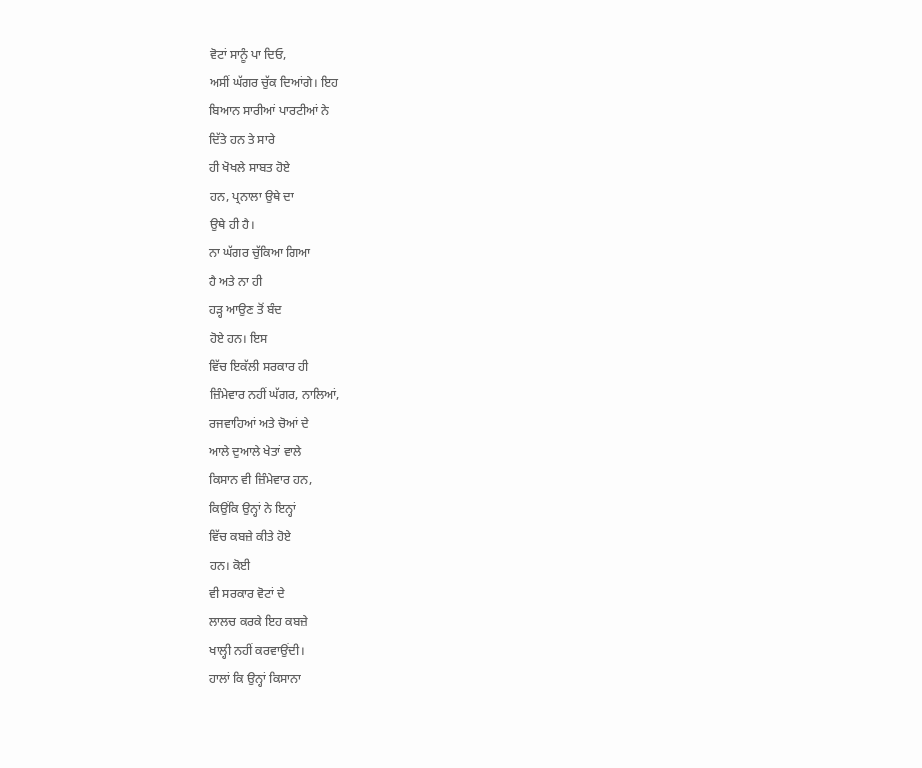ਵੋਟਾਂ ਸਾਨੂੰ ਪਾ ਦਿਓ,
ਅਸੀਂ ਘੱਗਰ ਚੁੱਕ ਦਿਆਂਗੇ। ਇਹ
ਬਿਆਨ ਸਾਰੀਆਂ ਪਾਰਟੀਆਂ ਨੇ
ਦਿੱਤੇ ਹਨ ਤੇ ਸਾਰੇ
ਹੀ ਖੋਖਲੇ ਸਾਬਤ ਹੋਏ
ਹਨ, ਪ੍ਰਨਾਲਾ ਉਥੇ ਦਾ
ਉਥੇ ਹੀ ਹੈ।
ਨਾ ਘੱਗਰ ਚੁੱਕਿਆ ਗਿਆ
ਹੈ ਅਤੇ ਨਾ ਹੀ
ਹੜ੍ਹ ਆਉਣ ਤੋਂ ਬੰਦ
ਹੋਏ ਹਨ। ਇਸ
ਵਿੱਚ ਇਕੱਲੀ ਸਰਕਾਰ ਹੀ
ਜ਼ਿੰਮੇਵਾਰ ਨਹੀਂ ਘੱਗਰ, ਨਾਲਿਆਂ,
ਰਜਵਾਹਿਆਂ ਅਤੇ ਚੋਆਂ ਦੇ
ਆਲੇ ਦੁਆਲੇ ਖੇਤਾਂ ਵਾਲੇ
ਕਿਸਾਨ ਵੀ ਜ਼ਿੰਮੇਵਾਰ ਹਨ,
ਕਿਉਂਕਿ ਉਨ੍ਹਾਂ ਨੇ ਇਨ੍ਹਾਂ
ਵਿੱਚ ਕਬਜ਼ੇ ਕੀਤੇ ਹੋਏ
ਹਨ। ਕੋਈ
ਵੀ ਸਰਕਾਰ ਵੋਟਾਂ ਦੇ
ਲਾਲਚ ਕਰਕੇ ਇਹ ਕਬਜ਼ੇ
ਖਾਲ੍ਹੀ ਨਹੀਂ ਕਰਵਾਉਂਦੀ।
ਹਾਲਾਂ ਕਿ ਉਨ੍ਹਾਂ ਕਿਸਾਨਾ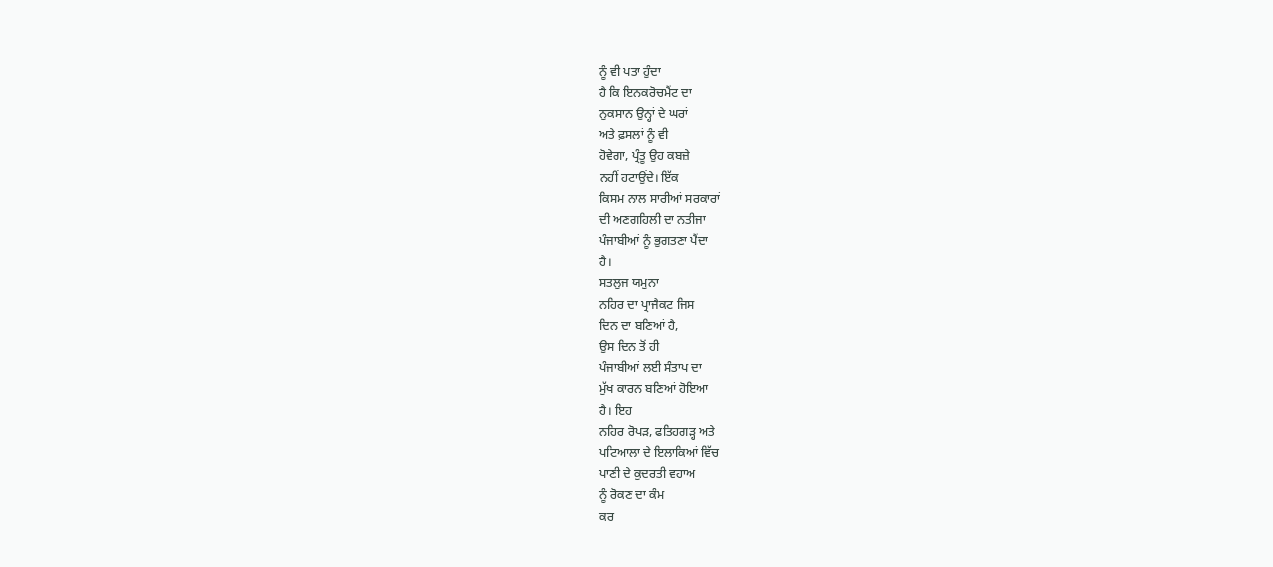ਨੂੰ ਵੀ ਪਤਾ ਹੁੰਦਾ
ਹੈ ਕਿ ਇਨਕਰੋਚਮੈਂਟ ਦਾ
ਨੁਕਸਾਨ ਉਨ੍ਹਾਂ ਦੇ ਘਰਾਂ
ਅਤੇ ਫ਼ਸਲਾਂ ਨੂੰ ਵੀ
ਹੋਵੇਗਾ, ਪ੍ਰੰਤੂ ਉਹ ਕਬਜ਼ੇ
ਨਹੀਂ ਹਟਾਉਂਦੇ। ਇੱਕ
ਕਿਸਮ ਨਾਲ ਸਾਰੀਆਂ ਸਰਕਾਰਾਂ
ਦੀ ਅਣਗਹਿਲੀ ਦਾ ਨਤੀਜਾ
ਪੰਜਾਬੀਆਂ ਨੂੰ ਭੁਗਤਣਾ ਪੈਂਦਾ
ਹੈ।
ਸਤਲੁਜ ਯਮੁਨਾ
ਨਹਿਰ ਦਾ ਪ੍ਰਾਜੈਕਟ ਜਿਸ
ਦਿਨ ਦਾ ਬਣਿਆਂ ਹੈ,
ਉਸ ਦਿਨ ਤੋਂ ਹੀ
ਪੰਜਾਬੀਆਂ ਲਈ ਸੰਤਾਪ ਦਾ
ਮੁੱਖ ਕਾਰਨ ਬਣਿਆਂ ਹੋਇਆ
ਹੈ। ਇਹ
ਨਹਿਰ ਰੋਪੜ, ਫਤਿਹਗੜ੍ਹ ਅਤੇ
ਪਟਿਆਲਾ ਦੇ ਇਲਾਕਿਆਂ ਵਿੱਚ
ਪਾਣੀ ਦੇ ਕੁਦਰਤੀ ਵਹਾਅ
ਨੂੰ ਰੋਕਣ ਦਾ ਕੰਮ
ਕਰ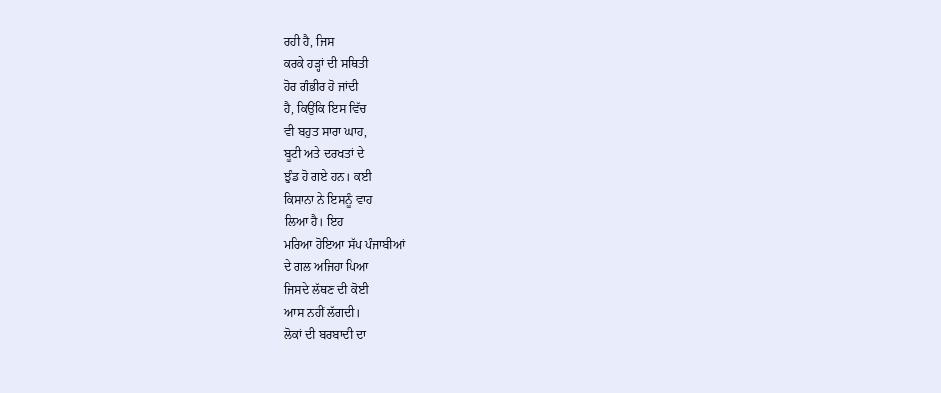ਰਹੀ ਹੈ, ਜਿਸ
ਕਰਕੇ ਹੜ੍ਹਾਂ ਦੀ ਸਥਿਤੀ
ਹੋਰ ਗੰਭੀਰ ਹੋ ਜਾਂਦੀ
ਹੈ, ਕਿਉਂਕਿ ਇਸ ਵਿੱਚ
ਵੀ ਬਹੁਤ ਸਾਰਾ ਘਾਹ,
ਬੂਟੀ ਅਤੇ ਦਰਖਤਾਂ ਦੇ
ਝੁੰਡ ਹੋ ਗਏ ਹਨ। ਕਈ
ਕਿਸਾਨਾ ਨੇ ਇਸਨੂੰ ਵਾਹ
ਲਿਆ ਹੈ। ਇਹ
ਮਰਿਆ ਹੋਇਆ ਸੱਪ ਪੰਜਾਬੀਆਂ
ਦੇ ਗਲ ਅਜਿਹਾ ਪਿਆ
ਜਿਸਦੇ ਲੱਥਣ ਦੀ ਕੋਈ
ਆਸ ਨਹੀਂ ਲੱਗਦੀ।
ਲੋਕਾਂ ਦੀ ਬਰਬਾਦੀ ਦਾ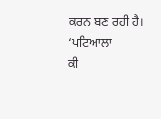ਕਰਨ ਬਣ ਰਹੀ ਹੈ। ‘ਪਟਿਆਲਾ
ਕੀ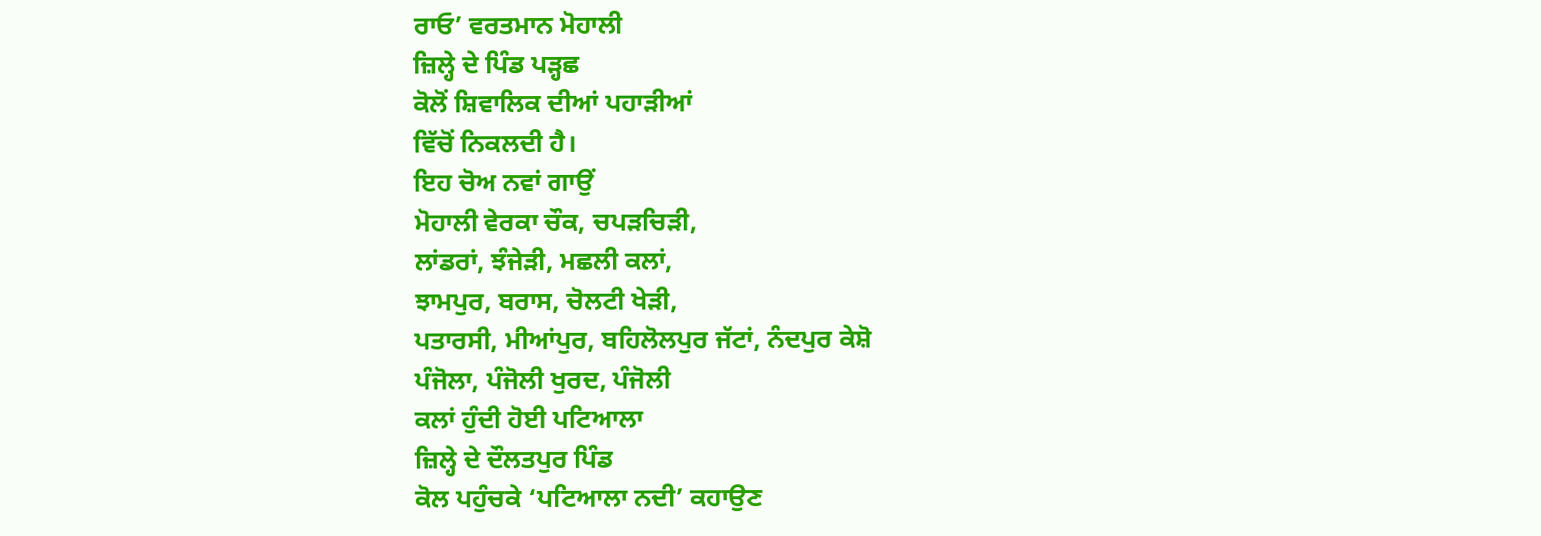ਰਾਓ’ ਵਰਤਮਾਨ ਮੋਹਾਲੀ
ਜ਼ਿਲ੍ਹੇ ਦੇ ਪਿੰਡ ਪੜ੍ਹਛ
ਕੋਲੋਂ ਸ਼ਿਵਾਲਿਕ ਦੀਆਂ ਪਹਾੜੀਆਂ
ਵਿੱਚੋਂ ਨਿਕਲਦੀ ਹੈ।
ਇਹ ਚੋਅ ਨਵਾਂ ਗਾਉਂ
ਮੋਹਾਲੀ ਵੇਰਕਾ ਚੌਕ, ਚਪੜਚਿੜੀ,
ਲਾਂਡਰਾਂ, ਝੰਜੇੜੀ, ਮਛਲੀ ਕਲਾਂ,
ਝਾਮਪੁਰ, ਬਰਾਸ, ਚੋਲਟੀ ਖੇੜੀ,
ਪਤਾਰਸੀ, ਮੀਆਂਪੁਰ, ਬਹਿਲੋਲਪੁਰ ਜੱਟਾਂ, ਨੰਦਪੁਰ ਕੇਸ਼ੋ
ਪੰਜੋਲਾ, ਪੰਜੋਲੀ ਖੁਰਦ, ਪੰਜੋਲੀ
ਕਲਾਂ ਹੁੰਦੀ ਹੋਈ ਪਟਿਆਲਾ
ਜ਼ਿਲ੍ਹੇ ਦੇ ਦੌਲਤਪੁਰ ਪਿੰਡ
ਕੋਲ ਪਹੁੰਚਕੇ ‘ਪਟਿਆਲਾ ਨਦੀ’ ਕਹਾਉਣ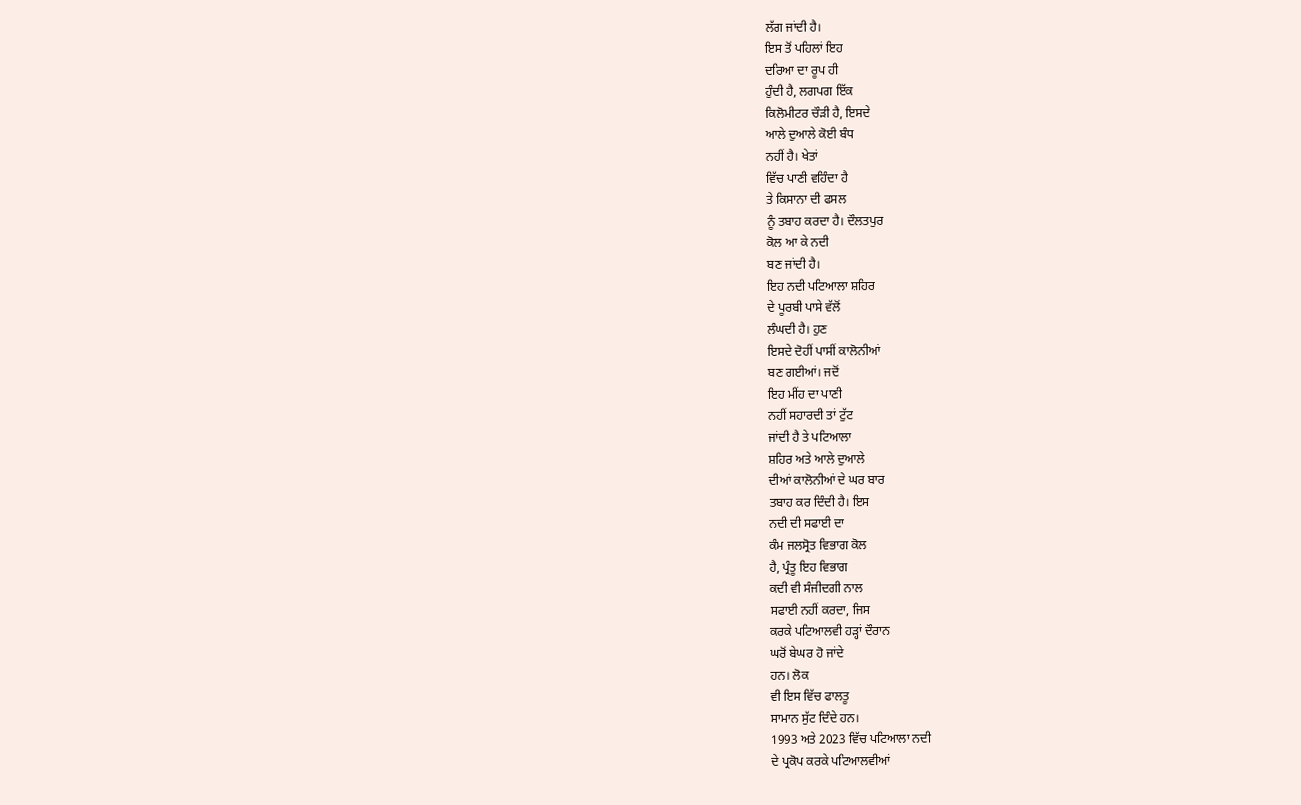ਲੱਗ ਜਾਂਦੀ ਹੈ।
ਇਸ ਤੋਂ ਪਹਿਲਾਂ ਇਹ
ਦਰਿਆ ਦਾ ਰੂਪ ਹੀ
ਹੁੰਦੀ ਹੈ, ਲਗਪਗ ਇੱਕ
ਕਿਲੋਮੀਟਰ ਚੌੜੀ ਹੈ, ਇਸਦੇ
ਆਲੇ ਦੁਆਲੇ ਕੋਈ ਬੰਧ
ਨਹੀਂ ਹੈ। ਖੇਤਾਂ
ਵਿੱਚ ਪਾਣੀ ਵਹਿੰਦਾ ਹੈ
ਤੇ ਕਿਸਾਨਾ ਦੀ ਫਸਲ
ਨੂੰ ਤਬਾਹ ਕਰਦਾ ਹੈ। ਦੌਲਤਪੁਰ
ਕੋਲ ਆ ਕੇ ਨਦੀ
ਬਣ ਜਾਂਦੀ ਹੈ।
ਇਹ ਨਦੀ ਪਟਿਆਲਾ ਸ਼ਹਿਰ
ਦੇ ਪੂਰਬੀ ਪਾਸੇ ਵੱਲੋਂ
ਲੰਘਦੀ ਹੈ। ਹੁਣ
ਇਸਦੇ ਦੋਹੀਂ ਪਾਸੀਂ ਕਾਲੋਨੀਆਂ
ਬਣ ਗਈਆਂ। ਜਦੋਂ
ਇਹ ਮੀਂਹ ਦਾ ਪਾਣੀ
ਨਹੀਂ ਸਹਾਰਦੀ ਤਾਂ ਟੁੱਟ
ਜਾਂਦੀ ਹੈ ਤੇ ਪਟਿਆਲਾ
ਸ਼ਹਿਰ ਅਤੇ ਆਲੇ ਦੁਆਲੇ
ਦੀਆਂ ਕਾਲੋਨੀਆਂ ਦੇ ਘਰ ਬਾਰ
ਤਬਾਹ ਕਰ ਦਿੰਦੀ ਹੈ। ਇਸ
ਨਦੀ ਦੀ ਸਫਾਈ ਦਾ
ਕੰਮ ਜਲਸ੍ਰੋਤ ਵਿਭਾਗ ਕੋਲ
ਹੈ, ਪ੍ਰੰਤੂ ਇਹ ਵਿਭਾਗ
ਕਦੀ ਵੀ ਸੰਜੀਦਗੀ ਨਾਲ
ਸਫਾਈ ਨਹੀਂ ਕਰਦਾ, ਜਿਸ
ਕਰਕੇ ਪਟਿਆਲਵੀ ਹੜ੍ਹਾਂ ਦੌਰਾਨ
ਘਰੋਂ ਬੇਘਰ ਹੋ ਜਾਂਦੇ
ਹਨ। ਲੋਕ
ਵੀ ਇਸ ਵਿੱਚ ਫਾਲਤੂ
ਸਾਮਾਨ ਸੁੱਟ ਦਿੰਦੇ ਹਨ।
1993 ਅਤੇ 2023 ਵਿੱਚ ਪਟਿਆਲਾ ਨਦੀ
ਦੇ ਪ੍ਰਕੋਪ ਕਰਕੇ ਪਟਿਆਲਵੀਆਂ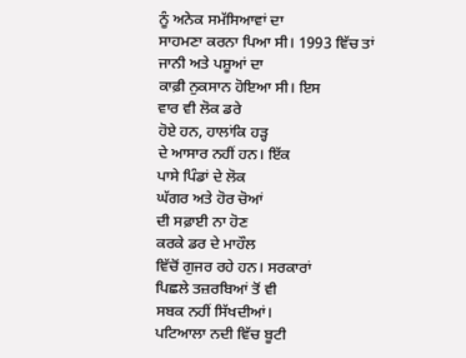ਨੂੰ ਅਨੇਕ ਸਮੱਸਿਆਵਾਂ ਦਾ
ਸਾਹਮਣਾ ਕਰਨਾ ਪਿਆ ਸੀ। 1993 ਵਿੱਚ ਤਾਂ
ਜਾਨੀ ਅਤੇ ਪਸ਼ੂਆਂ ਦਾ
ਕਾਫ਼ੀ ਨੁਕਸਾਨ ਹੋਇਆ ਸੀ। ਇਸ
ਵਾਰ ਵੀ ਲੋਕ ਡਰੇ
ਹੋਏ ਹਨ, ਹਾਲਾਂਕਿ ਹੜ੍ਹ
ਦੇ ਆਸਾਰ ਨਹੀਂ ਹਨ। ਇੱਕ
ਪਾਸੇ ਪਿੰਡਾਂ ਦੇ ਲੋਕ
ਘੱਗਰ ਅਤੇ ਹੋਰ ਚੋਆਂ
ਦੀ ਸਫ਼ਾਈ ਨਾ ਹੋਣ
ਕਰਕੇ ਡਰ ਦੇ ਮਾਹੌਲ
ਵਿੱਚੋਂ ਗੁਜਰ ਰਹੇ ਹਨ। ਸਰਕਾਰਾਂ
ਪਿਛਲੇ ਤਜ਼ਰਬਿਆਂ ਤੋਂ ਵੀ
ਸਬਕ ਨਹੀਂ ਸਿੱਖਦੀਆਂ।
ਪਟਿਆਲਾ ਨਦੀ ਵਿੱਚ ਬੂਟੀ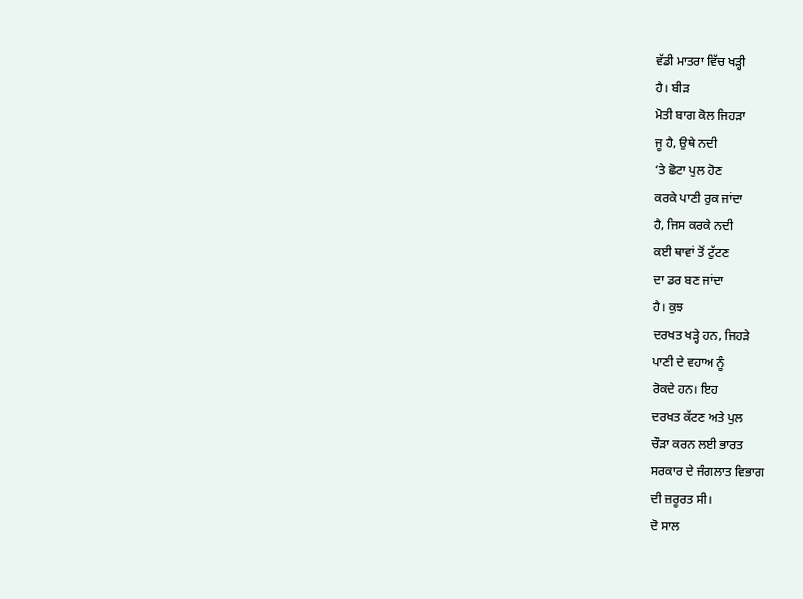ਵੱਡੀ ਮਾਤਰਾ ਵਿੱਚ ਖੜ੍ਹੀ
ਹੈ। ਬੀੜ
ਮੋਤੀ ਬਾਗ ਕੋਲ ਜਿਹੜਾ
ਜੂ ਹੈ, ਉਥੇ ਨਦੀ
‘ਤੇ ਛੋਟਾ ਪੁਲ ਹੋਣ
ਕਰਕੇ ਪਾਣੀ ਰੁਕ ਜਾਂਦਾ
ਹੈ, ਜਿਸ ਕਰਕੇ ਨਦੀ
ਕਈ ਥਾਵਾਂ ਤੋਂ ਟੁੱਟਣ
ਦਾ ਡਰ ਬਣ ਜਾਂਦਾ
ਹੈ। ਕੁਝ
ਦਰਖਤ ਖੜ੍ਹੇ ਹਨ, ਜਿਹੜੇ
ਪਾਣੀ ਦੇ ਵਹਾਅ ਨੂੰ
ਰੋਕਦੇ ਹਨ। ਇਹ
ਦਰਖਤ ਕੱਟਣ ਅਤੇ ਪੁਲ
ਚੌੜਾ ਕਰਨ ਲਈ ਭਾਰਤ
ਸਰਕਾਰ ਦੇ ਜੰਗਲਾਤ ਵਿਭਾਗ
ਦੀ ਜ਼ਰੂਰਤ ਸੀ।
ਦੋ ਸਾਲ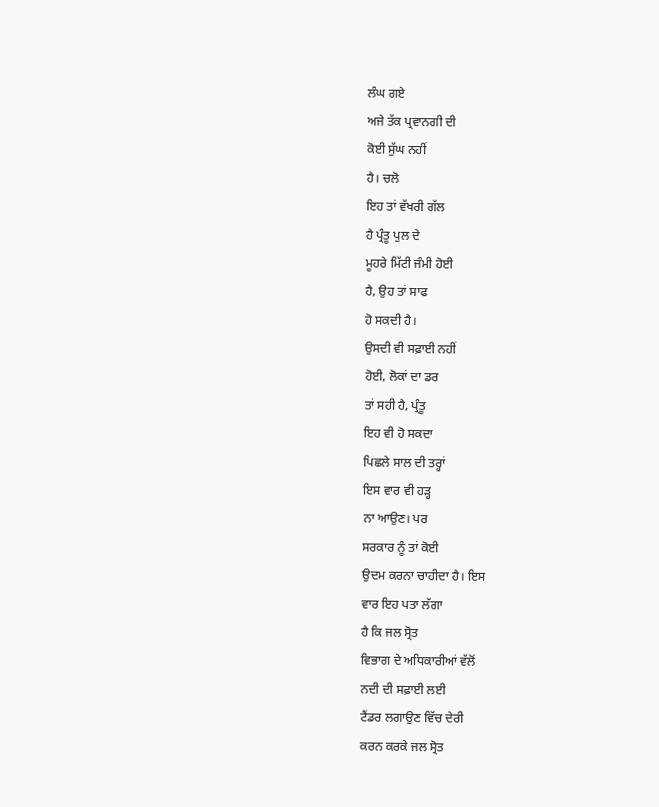ਲੰਘ ਗਏ
ਅਜੇ ਤੱਕ ਪ੍ਰਵਾਨਗੀ ਦੀ
ਕੋਈ ਸੁੱਘ ਨਹੀਂ
ਹੈ। ਚਲੋ
ਇਹ ਤਾਂ ਵੱਖਰੀ ਗੱਲ
ਹੈ ਪ੍ਰੰਤੂ ਪੁਲ ਦੇ
ਮੂਹਰੇ ਮਿੱਟੀ ਜੰਮੀ ਹੋਈ
ਹੈ, ਉਹ ਤਾਂ ਸਾਫ
ਹੋ ਸਕਦੀ ਹੈ।
ਉਸਦੀ ਵੀ ਸਫ਼ਾਈ ਨਹੀਂ
ਹੋਈ, ਲੋਕਾਂ ਦਾ ਡਰ
ਤਾਂ ਸਹੀ ਹੈ, ਪ੍ਰੰਤੂ
ਇਹ ਵੀ ਹੋ ਸਕਦਾ
ਪਿਛਲੇ ਸਾਲ ਦੀ ਤਰ੍ਹਾਂ
ਇਸ ਵਾਰ ਵੀ ਹੜ੍ਹ
ਨਾ ਆਉਣ। ਪਰ
ਸਰਕਾਰ ਨੂੰ ਤਾਂ ਕੋਈ
ਉਦਮ ਕਰਨਾ ਚਾਹੀਦਾ ਹੈ। ਇਸ
ਵਾਰ ਇਹ ਪਤਾ ਲੱਗਾ
ਹੈ ਕਿ ਜਲ ਸ੍ਰੋਤ
ਵਿਭਾਗ ਦੇ ਅਧਿਕਾਰੀਆਂ ਵੱਲੋਂ
ਨਦੀ ਦੀ ਸਫ਼ਾਈ ਲਈ
ਟੈਂਡਰ ਲਗਾਉਣ ਵਿੱਚ ਦੇਰੀ
ਕਰਨ ਕਰਕੇ ਜਲ ਸ੍ਰੋਤ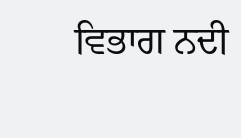ਵਿਭਾਗ ਨਦੀ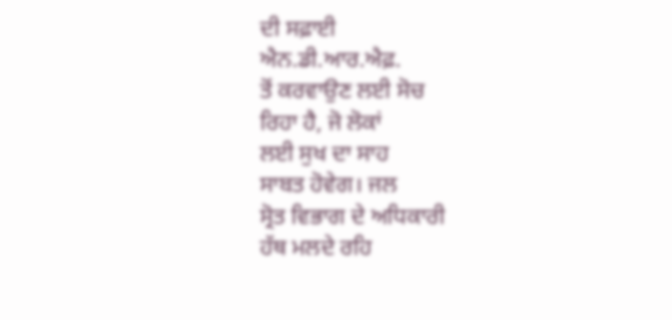ਦੀ ਸਫ਼ਾਈ
ਐਨ.ਡੀ.ਆਰ.ਐਫ਼.
ਤੋਂ ਕਰਵਾਉਣ ਲਈ ਸੋਚ
ਰਿਹਾ ਹੈ, ਜੋ ਲੋਕਾਂ
ਲਈ ਸੁਖ ਦਾ ਸਾਹ
ਸਾਬਤ ਹੋਵੇਗ। ਜਲ
ਸ੍ਰੋਤ ਵਿਭਾਗ ਦੇ ਅਧਿਕਾਰੀ
ਹੱਥ ਮਲਦੇ ਰਹਿ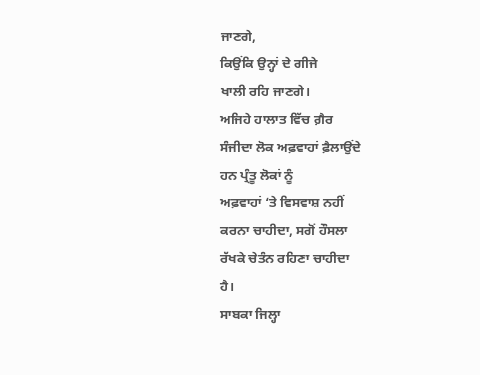ਜਾਣਗੇ,
ਕਿਉਂਕਿ ਉਨ੍ਹਾਂ ਦੇ ਗੀਜੇ
ਖਾਲੀ ਰਹਿ ਜਾਣਗੇ।
ਅਜਿਹੇ ਹਾਲਾਤ ਵਿੱਚ ਗ਼ੈਰ
ਸੰਜੀਦਾ ਲੋਕ ਅਫ਼ਵਾਹਾਂ ਫ਼ੈਲਾਉਂਦੇ
ਹਨ ਪ੍ਰੰਤੂ ਲੋਕਾਂ ਨੂੰ
ਅਫ਼ਵਾਹਾਂ ‘ਤੇ ਵਿਸਵਾਸ਼ ਨਹੀਂ
ਕਰਨਾ ਚਾਹੀਦਾ, ਸਗੋਂ ਹੌਸਲਾ
ਰੱਖਕੇ ਚੇਤੰਨ ਰਹਿਣਾ ਚਾਹੀਦਾ
ਹੈ।
ਸਾਬਕਾ ਜਿਲ੍ਹਾ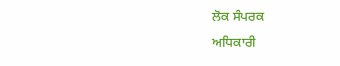ਲੋਕ ਸੰਪਰਕ
ਅਧਿਕਾਰੀ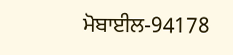ਮੋਬਾਈਲ-94178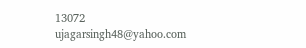13072
ujagarsingh48@yahoo.com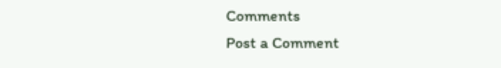Comments
Post a Comment